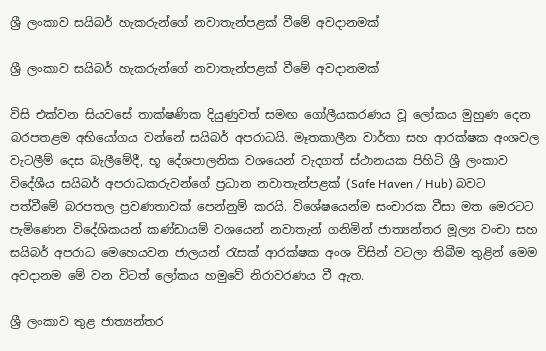ශ්‍රී ලංකාව සයිබර් හැකරුන්ගේ නවාතැන්පළක් වීමේ අවදානමක්

ශ්‍රී ලංකාව සයිබර් හැකරුන්ගේ නවාතැන්පළක් වීමේ අවදානමක්

විසි එක්වන සියවසේ තාක්ෂණික දියුණුවත් සමඟ ගෝලීයකරණය වූ ලෝකය මුහුණ දෙන බරපතළම අභියෝගය වන්නේ සයිබර් අපරාධයි. මෑතකාලීන වාර්තා සහ ආරක්ෂක අංශවල වැටලීම් දෙස බැලීමේදී, භූ දේශපාලනික වශයෙන් වැදගත් ස්ථානයක පිහිටි ශ්‍රී ලංකාව විදේශීය සයිබර් අපරාධකරුවන්ගේ ප්‍රධාන නවාතැන්පළක් (Safe Haven / Hub) බවට පත්වීමේ බරපතල ප්‍රවණතාවක් පෙන්නුම් කරයි. විශේෂයෙන්ම සංචාරක වීසා මත මෙරටට පැමිණෙන විදේශිකයන් කණ්ඩායම් වශයෙන් නවාතැන් ගනිමින් ජාත්‍යන්තර මූල්‍ය වංචා සහ සයිබර් අපරාධ මෙහෙයවන ජාලයන් රැසක් ආරක්ෂක අංශ විසින් වටලා තිබීම තුළින් මෙම අවදානම මේ වන විටත් ලෝකය හමුවේ නිරාවරණය වී ඇත.

ශ්‍රී ලංකාව තුළ ජාත්‍යන්තර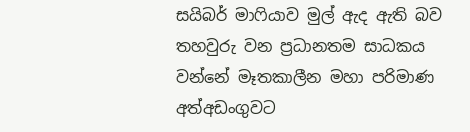සයිබර් මාෆියාව මුල් ඇද ඇති බව තහවුරු වන ප්‍රධානතම සාධකය වන්නේ මෑතකාලීන මහා පරිමාණ අත්අඩංගුවට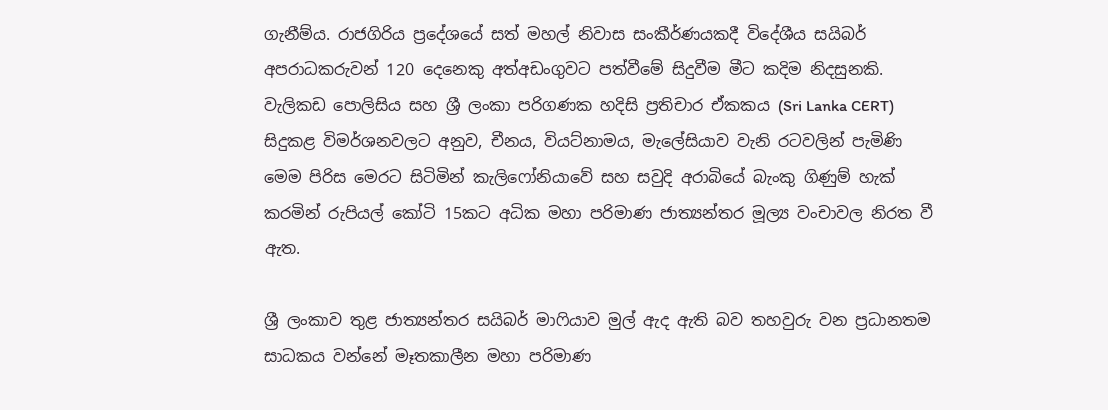ගැනීම්ය. රාජගිරිය ප්‍රදේශයේ සත් මහල් නිවාස සංකීර්ණයකදී විදේශීය සයිබර් අපරාධකරුවන් 120 දෙනෙකු අත්අඩංගුවට පත්වීමේ සිදුවීම මීට කදිම නිදසුනකි. වැලිකඩ පොලිසිය සහ ශ්‍රී ලංකා පරිගණක හදිසි ප්‍රතිචාර ඒකකය (Sri Lanka CERT) සිදුකළ විමර්ශනවලට අනුව, චීනය, වියට්නාමය, මැලේසියාව වැනි රටවලින් පැමිණි මෙම පිරිස මෙරට සිටිමින් කැලිෆෝනියාවේ සහ සවුදි අරාබියේ බැංකු ගිණුම් හැක් කරමින් රුපියල් කෝටි 15කට අධික මහා පරිමාණ ජාත්‍යන්තර මූල්‍ය වංචාවල නිරත වී ඇත.

ශ්‍රී ලංකාව තුළ ජාත්‍යන්තර සයිබර් මාෆියාව මුල් ඇද ඇති බව තහවුරු වන ප්‍රධානතම සාධකය වන්නේ මෑතකාලීන මහා පරිමාණ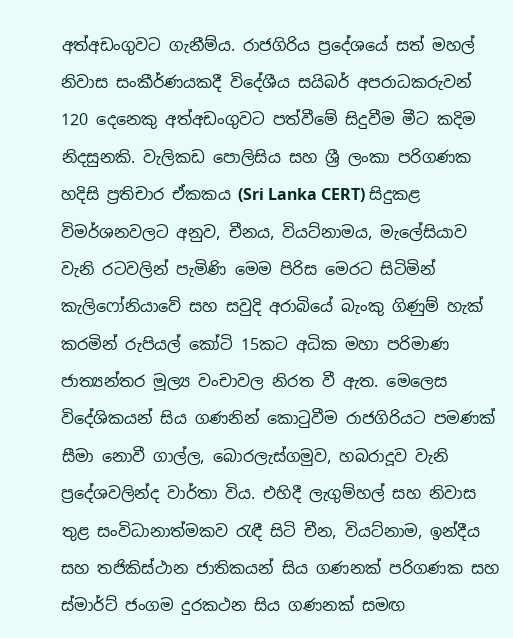අත්අඩංගුවට ගැනීම්ය. රාජගිරිය ප්‍රදේශයේ සත් මහල් නිවාස සංකීර්ණයකදී විදේශීය සයිබර් අපරාධකරුවන් 120 දෙනෙකු අත්අඩංගුවට පත්වීමේ සිදුවීම මීට කදිම නිදසුනකි. වැලිකඩ පොලිසිය සහ ශ්‍රී ලංකා පරිගණක හදිසි ප්‍රතිචාර ඒකකය (Sri Lanka CERT) සිදුකළ විමර්ශනවලට අනුව, චීනය, වියට්නාමය, මැලේසියාව වැනි රටවලින් පැමිණි මෙම පිරිස මෙරට සිටිමින් කැලිෆෝනියාවේ සහ සවුදි අරාබියේ බැංකු ගිණුම් හැක් කරමින් රුපියල් කෝටි 15කට අධික මහා පරිමාණ ජාත්‍යන්තර මූල්‍ය වංචාවල නිරත වී ඇත. මෙලෙස විදේශිකයන් සිය ගණනින් කොටුවීම රාජගිරියට පමණක් සීමා නොවී ගාල්ල, බොරලැස්ගමුව, හබරාදූව වැනි ප්‍රදේශවලින්ද වාර්තා විය. එහිදී ලැගුම්හල් සහ නිවාස තුළ සංවිධානාත්මකව රැඳී සිටි චීන, වියට්නාම, ඉන්දීය සහ තජිකිස්ථාන ජාතිකයන් සිය ගණනක් පරිගණක සහ ස්මාර්ට් ජංගම දුරකථන සිය ගණනක් සමඟ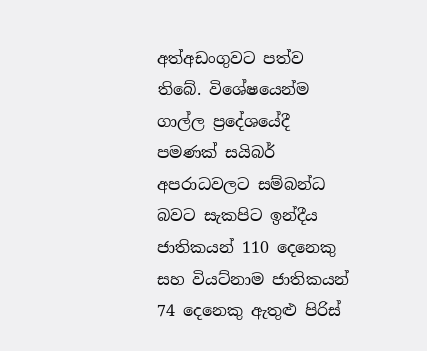අත්අඩංගුවට පත්ව තිබේ. විශේෂයෙන්ම ගාල්ල ප්‍රදේශයේදී පමණක් සයිබර් අපරාධවලට සම්බන්ධ බවට සැකපිට ඉන්දීය ජාතිකයන් 110 දෙනෙකු සහ වියට්නාම ජාතිකයන් 74 දෙනෙකු ඇතුළු පිරිස්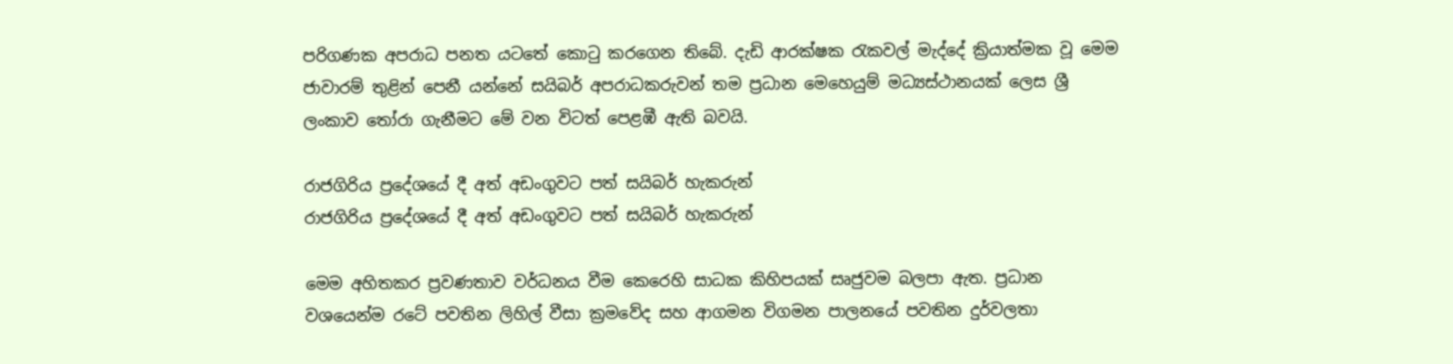පරිගණක අපරාධ පනත යටතේ කොටු කරගෙන තිබේ. දැඩි ආරක්ෂක රැකවල් මැද්දේ ක්‍රියාත්මක වූ මෙම ජාවාරම් තුළින් පෙනී යන්නේ සයිබර් අපරාධකරුවන් තම ප්‍රධාන මෙහෙයුම් මධ්‍යස්ථානයක් ලෙස ශ්‍රී ලංකාව තෝරා ගැනීමට මේ වන විටත් පෙළඹී ඇති බවයි.

රාජගිරිය ප්‍රදේශයේ දී අත් අඩංගුවට පත් සයිබර් හැකරුන්
රාජගිරිය ප්‍රදේශයේ දී අත් අඩංගුවට පත් සයිබර් හැකරුන්

මෙම අහිතකර ප්‍රවණතාව වර්ධනය වීම කෙරෙහි සාධක කිහිපයක් සෘජුවම බලපා ඇත. ප්‍රධාන වශයෙන්ම රටේ පවතින ලිහිල් වීසා ක්‍රමවේද සහ ආගමන විගමන පාලනයේ පවතින දුර්වලතා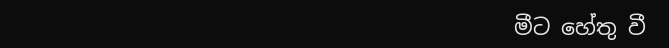මීට හේතු වී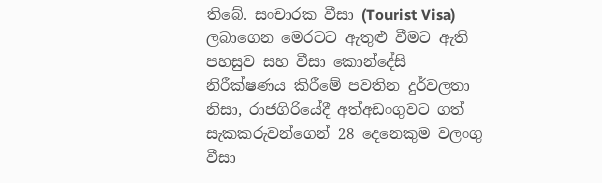තිබේ. සංචාරක වීසා (Tourist Visa) ලබාගෙන මෙරටට ඇතුළු වීමට ඇති පහසුව සහ වීසා කොන්දේසි නිරීක්ෂණය කිරීමේ පවතින දුර්වලතා නිසා, රාජගිරියේදී අත්අඩංගුවට ගත් සැකකරුවන්ගෙන් 28 දෙනෙකුම වලංගු වීසා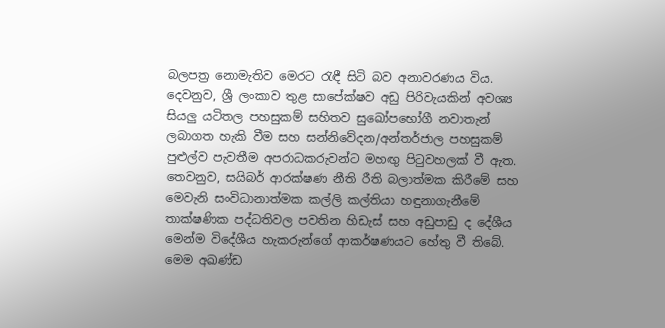බලපත්‍ර නොමැතිව මෙරට රැඳී සිටි බව අනාවරණය විය. දෙවනුව, ශ්‍රී ලංකාව තුළ සාපේක්ෂව අඩු පිරිවැයකින් අවශ්‍ය සියලු යටිතල පහසුකම් සහිතව සුඛෝපභෝගී නවාතැන් ලබාගත හැකි වීම සහ සන්නිවේදන/අන්තර්ජාල පහසුකම් පුළුල්ව පැවතීම අපරාධකරුවන්ට මහඟු පිටුවහලක් වී ඇත. තෙවනුව, සයිබර් ආරක්ෂණ නීති රීති බලාත්මක කිරීමේ සහ මෙවැනි සංවිධානාත්මක කල්ලි කල්තියා හඳුනාගැනීමේ තාක්ෂණික පද්ධතිවල පවතින හිඩැස් සහ අඩුපාඩු ද දේශීය මෙන්ම විදේශීය හැකරුන්ගේ ආකර්ෂණයට හේතු වී තිබේ. මෙම අඛණ්ඩ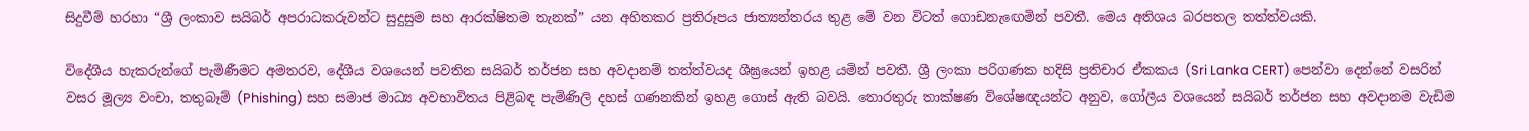සිදුවීම් හරහා “ශ්‍රී ලංකාව සයිබර් අපරාධකරුවන්ට සුදුසුම සහ ආරක්ෂිතම තැනක්” යන අහිතකර ප්‍රතිරූපය ජාත්‍යන්තරය තුළ මේ වන විටත් ගොඩනැඟෙමින් පවතී. මෙය අතිශය බරපතල තත්ත්වයකි.

විදේශීය හැකරුන්ගේ පැමිණීමට අමතරව, දේශීය වශයෙන් පවතින සයිබර් තර්ජන සහ අවදානම් තත්ත්වයද ශීඝ්‍රයෙන් ඉහළ යමින් පවතී. ශ්‍රී ලංකා පරිගණක හදිසි ප්‍රතිචාර ඒකකය (Sri Lanka CERT) පෙන්වා දෙන්නේ වසරින් වසර මූල්‍ය වංචා, තතුබෑම් (Phishing) සහ සමාජ මාධ්‍ය අවභාවිතය පිළිබඳ පැමිණිලි දහස් ගණනකින් ඉහළ ගොස් ඇති බවයි. තොරතුරු තාක්ෂණ විශේෂඥයන්ට අනුව, ගෝලීය වශයෙන් සයිබර් තර්ජන සහ අවදානම වැඩිම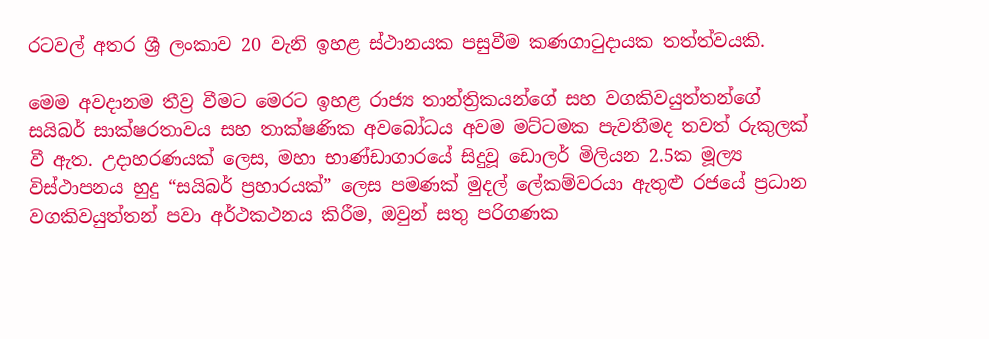රටවල් අතර ශ්‍රී ලංකාව 20 වැනි ඉහළ ස්ථානයක පසුවීම කණගාටුදායක තත්ත්වයකි.

මෙම අවදානම තීව්‍ර වීමට මෙරට ඉහළ රාජ්‍ය තාන්ත්‍රිකයන්ගේ සහ වගකිවයුත්තන්ගේ සයිබර් සාක්ෂරතාවය සහ තාක්ෂණික අවබෝධය අවම මට්ටමක පැවතීමද තවත් රුකුලක් වී ඇත. උදාහරණයක් ලෙස, මහා භාණ්ඩාගාරයේ සිදුවූ ඩොලර් මිලියන 2.5ක මූල්‍ය විස්ථාපනය හුදු “සයිබර් ප්‍රහාරයක්” ලෙස පමණක් මුදල් ලේකම්වරයා ඇතුළු රජයේ ප්‍රධාන වගකිවයුත්තන් පවා අර්ථකථනය කිරීම, ඔවුන් සතු පරිගණක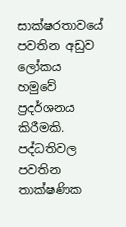සාක්ෂරතාවයේ පවතින අඩුව ලෝකය හමුවේ ප්‍රදර්ශනය කිරීමකි. පද්ධතිවල පවතින තාක්ෂණික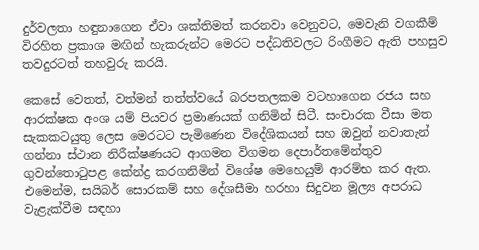දුර්වලතා හඳුනාගෙන ඒවා ශක්තිමත් කරනවා වෙනුවට, මෙවැනි වගකීම් විරහිත ප්‍රකාශ මඟින් හැකරුන්ට මෙරට පද්ධතිවලට රිංගීමට ඇති පහසුව තවදුරටත් තහවුරු කරයි.

කෙසේ වෙතත්, වත්මන් තත්ත්වයේ බරපතලකම වටහාගෙන රජය සහ ආරක්ෂක අංශ යම් පියවර ප්‍රමාණයක් ගනිමින් සිටී. සංචාරක වීසා මත සැකකටයුතු ලෙස මෙරටට පැමිණෙන විදේශිකයන් සහ ඔවුන් නවාතැන් ගන්නා ස්ථාන නිරීක්ෂණයට ආගමන විගමන දෙපාර්තමේන්තුව ගුවන්තොටුපළ කේන්ද්‍ර කරගනිමින් විශේෂ මෙහෙයුම් ආරම්භ කර ඇත. එමෙන්ම, සයිබර් සොරකම් සහ දේශසීමා හරහා සිදුවන මූල්‍ය අපරාධ වැළැක්වීම සඳහා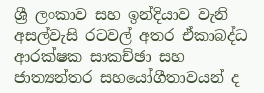ශ්‍රී ලංකාව සහ ඉන්දියාව වැනි අසල්වැසි රටවල් අතර ඒකාබද්ධ ආරක්ෂක සාකච්ඡා සහ ජාත්‍යන්තර සහයෝගීතාවයන් ද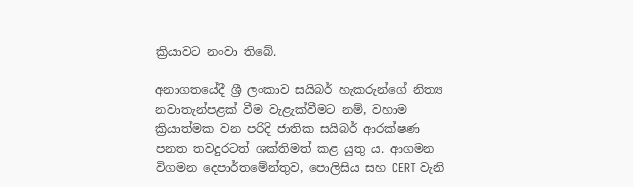ක්‍රියාවට නංවා තිබේ.

අනාගතයේදී ශ්‍රී ලංකාව සයිබර් හැකරුන්ගේ නිත්‍ය නවාතැන්පළක් වීම වැළැක්වීමට නම්, වහාම ක්‍රියාත්මක වන පරිදි ජාතික සයිබර් ආරක්ෂණ පනත තවදුරටත් ශක්තිමත් කළ යුතු ය. ආගමන විගමන දෙපාර්තමේන්තුව, පොලිසිය සහ CERT වැනි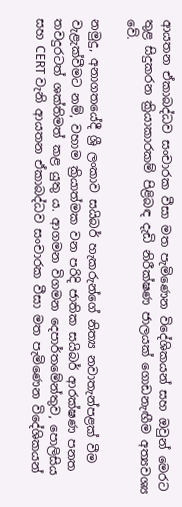ආයතන ඒකාබද්ධව සංචාරක වීසා මත පැමිණෙන විදේශිකයන් සහ ඔවුන් මෙරට තුළ සිදුකරන ක්‍රියාකාරකම් පිළිබඳ දැඩි නිරීක්ෂණ ජාලයක් ගොඩනැඟීම අත්‍යවශ්‍ය වේ.

නමුදු, අනාගතයේදී ශ්‍රී ලංකාව සයිබර් හැකරුන්ගේ නිත්‍ය නවාතැන්පළක් වීම වැළැක්වීමට නම්, වහාම ක්‍රියාත්මක වන පරිදි ජාතික සයිබර් ආරක්ෂණ පනත තවදුරටත් ශක්තිමත් කළ යුතු ය. ආගමන විගමන දෙපාර්තමේන්තුව, පොලිසිය සහ CERT වැනි ආයතන ඒකාබද්ධව සංචාරක වීසා මත පැමිණෙන විදේශිකයන්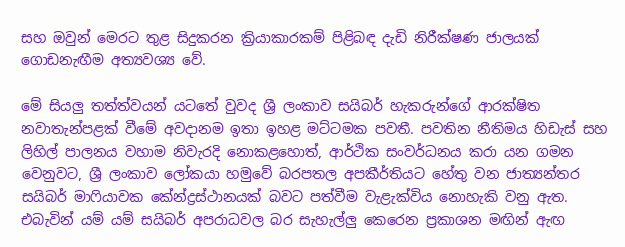සහ ඔවුන් මෙරට තුළ සිදුකරන ක්‍රියාකාරකම් පිළිබඳ දැඩි නිරීක්ෂණ ජාලයක් ගොඩනැඟීම අත්‍යවශ්‍ය වේ.

මේ සියලු තත්ත්වයන් යටතේ වුවද ශ්‍රී ලංකාව සයිබර් හැකරුන්ගේ ආරක්ෂිත නවාතැන්පළක් වීමේ අවදානම ඉතා ඉහළ මට්ටමක පවතී. පවතින නීතිමය හිඩැස් සහ ලිහිල් පාලනය වහාම නිවැරදි නොකළහොත්, ආර්ථික සංවර්ධනය කරා යන ගමන වෙනුවට, ශ්‍රී ලංකාව ලෝකයා හමුවේ බරපතල අපකීර්තියට හේතු වන ජාත්‍යන්තර සයිබර් මාෆියාවක කේන්ද්‍රස්ථානයක් බවට පත්වීම වැළැක්විය නොහැකි වනු ඇත. එබැවින් යම් යම් සයිබර් අපරාධවල බර සැහැල්ලු කෙරෙන ප්‍රකාශන මඟින් ඇඟ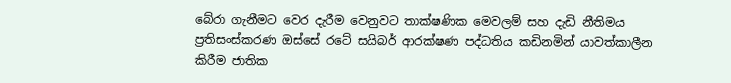බේරා ගැනීමට වෙර දැරීම වෙනුවට තාක්ෂණික මෙවලම් සහ දැඩි නීතිමය ප්‍රතිසංස්කරණ ඔස්සේ රටේ සයිබර් ආරක්ෂණ පද්ධතිය කඩිනමින් යාවත්කාලීන කිරීම ජාතික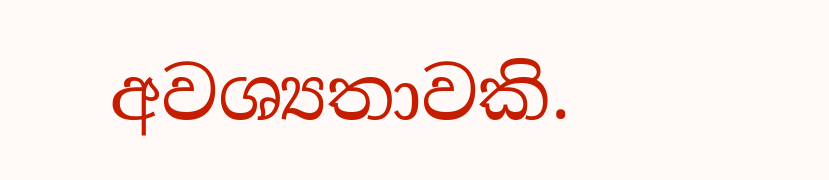අවශ්‍යතාවකි.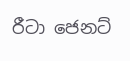රීටා ජෙනට්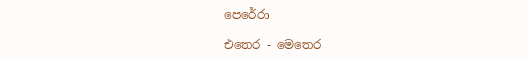පෙරේරා

එතෙර - මෙතෙර